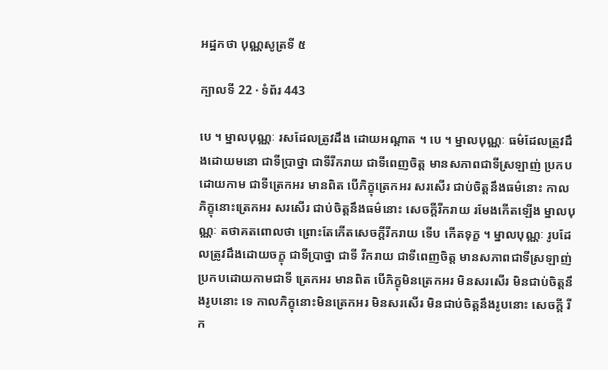អដ្ឋកថា បុណ្ណសូត្រទី ៥

ក្បាលទី 22 · ទំព័រ 443

បេ ។ ម្នាលបុណ្ណៈ រសដែលត្រូវដឹង ដោយអណ្តាត ។ បេ ។ ម្នាលបុណ្ណៈ ធម៌ដែលត្រូវដឹងដោយមនោ ជាទីប្រាថ្នា ជាទីរីករាយ ជាទីពេញចិត្ត មានសភាពជាទីស្រឡាញ់ ប្រកបដោយកាម ជាទីត្រេកអរ មានពិត បើភិក្ខុត្រេកអរ សរសើរ ជាប់ចិត្តនឹងធម៌នោះ កាល ភិក្ខុនោះត្រេកអរ សរសើរ ជាប់ចិត្តនឹងធម៌នោះ សេចក្តីរីករាយ រមែងកើតឡើង ម្នាលបុណ្ណៈ តថាគតពោលថា ព្រោះតែកើតសេចក្តីរីករាយ ទើប កើតទុក្ខ ។ ម្នាលបុណ្ណៈ រូបដែលត្រូវដឹងដោយចក្ខុ ជាទីប្រាថ្នា ជាទី រីករាយ ជាទីពេញចិត្ត មានសភាពជាទីស្រឡាញ់ ប្រកបដោយកាមជាទី ត្រេកអរ មានពិត បើភិក្ខុមិនត្រេកអរ មិនសរសើរ មិនជាប់ចិត្តនឹងរូបនោះ ទេ កាលភិក្ខុនោះមិនត្រេកអរ មិនសរសើរ មិនជាប់ចិត្តនឹងរូបនោះ សេចក្តី រីក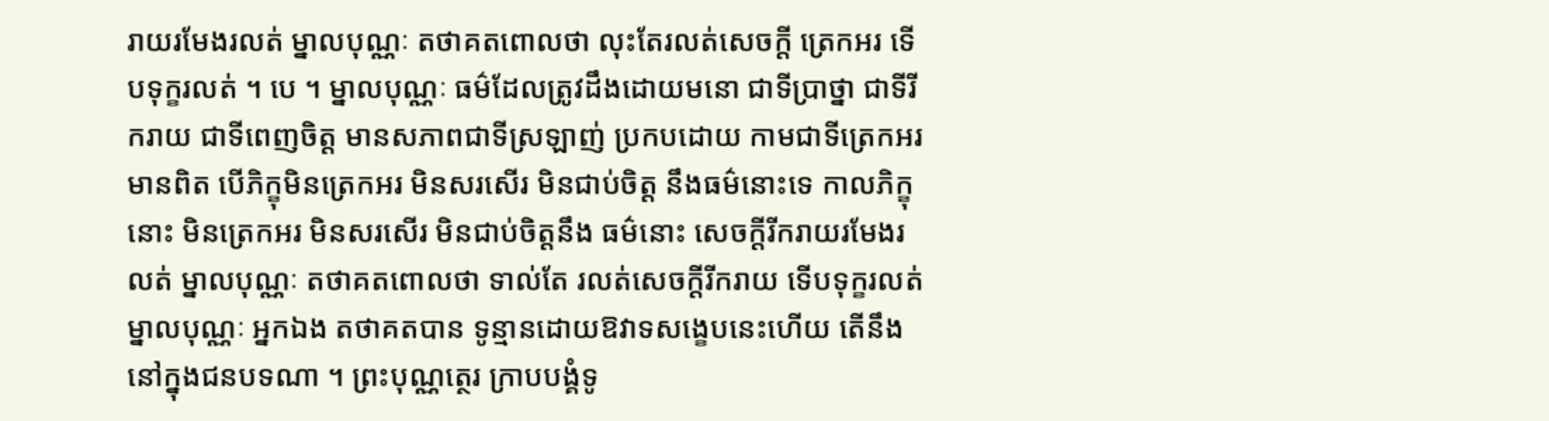រាយរមែងរលត់ ម្នាលបុណ្ណៈ តថាគតពោលថា លុះតែរលត់សេចក្តី ត្រេកអរ ទើបទុក្ខរលត់ ។ បេ ។ ម្នាលបុណ្ណៈ ធម៌ដែលត្រូវដឹងដោយមនោ ជាទីប្រាថ្នា ជាទីរីករាយ ជាទីពេញចិត្ត មានសភាពជាទីស្រឡាញ់ ប្រកបដោយ កាមជាទីត្រេកអរ មានពិត បើភិក្ខុមិនត្រេកអរ មិនសរសើរ មិនជាប់ចិត្ត នឹងធម៌នោះទេ កាលភិក្ខុនោះ មិនត្រេកអរ មិនសរសើរ មិនជាប់ចិត្តនឹង ធម៌នោះ សេចក្តីរីករាយរមែងរលត់ ម្នាលបុណ្ណៈ តថាគតពោលថា ទាល់តែ រលត់សេចក្តីរីករាយ ទើបទុក្ខរលត់ ម្នាលបុណ្ណៈ អ្នកឯង តថាគតបាន ទូន្មានដោយឱវាទសង្ខេបនេះហើយ តើនឹងនៅក្នុងជនបទណា ។ ព្រះបុណ្ណត្ថេរ ក្រាបបង្គំទូ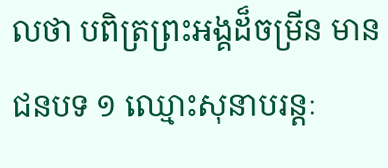លថា បពិត្រព្រះអង្គដ៏ចម្រីន មានជនបទ ១ ឈ្មោះសុនាបរន្តៈ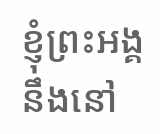ខ្ញុំព្រះអង្គ នឹងនៅ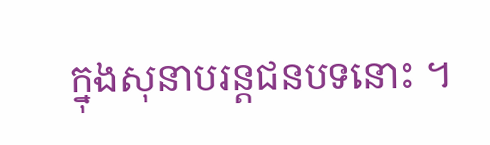ក្នុងសុនាបរន្តជនបទនោះ ។